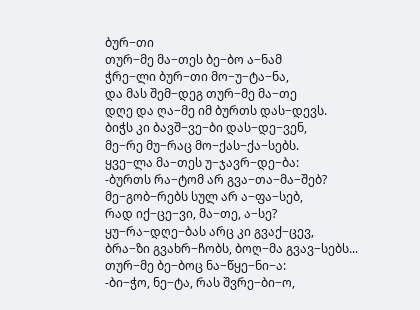ბურ−თი
თურ−მე მა−თეს ბე−ბო ა−ნამ
ჭრე−ლი ბურ−თი მო−უ−ტა−ნა,
და მას შემ−დეგ თურ−მე მა−თე
დღე და ღა−მე იმ ბურთს დას−დევს.
ბიჭს კი ბავშ−ვე−ბი დას−დე−ვენ,
მე−რე მუ−რაც მო−ქას−ქა−სებს.
ყვე−ლა მა−თეს უ−ჯავრ−დე−ბა:
-ბურთს რა−ტომ არ გვა−თა−მა−შებ?
მე−გობ−რებს სულ არ ა−ფა−სებ,
რად იქ−ცე−ვი, მა−თე, ა−სე?
ყუ−რა−დღე−ბას არც კი გვაქ−ცევ,
ბრა−ზი გვახრ−ჩობს, ბოღ−მა გვავ−სებს...
თურ−მე ბე−ბოც ნა−წყე−ნი−ა:
-ბი−ჭო, ნე−ტა, რას შვრე−ბი−ო,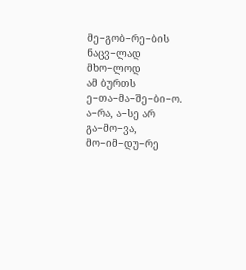მე−გობ−რე−ბის ნაცვ−ლად მხო−ლოდ
ამ ბურთს ე−თა−მა−შე−ბი−ო.
ა−რა, ა−სე არ გა−მო−ვა,
მო−იმ−დუ−რე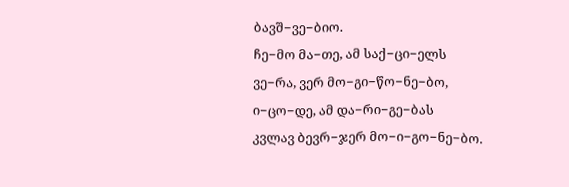ბავშ−ვე−ბიო.
ჩე−მო მა−თე, ამ საქ−ცი−ელს
ვე−რა, ვერ მო−გი−წო−ნე−ბო,
ი−ცო−დე, ამ და−რი−გე−ბას
კვლავ ბევრ−ჯერ მო−ი−გო−ნე−ბო.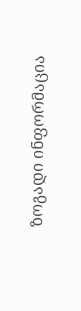ზოგადი ინფორმაცია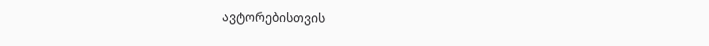ავტორებისთვის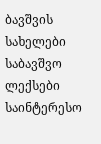ბავშვის სახელები
საბავშვო ლექსები
საინტერესო